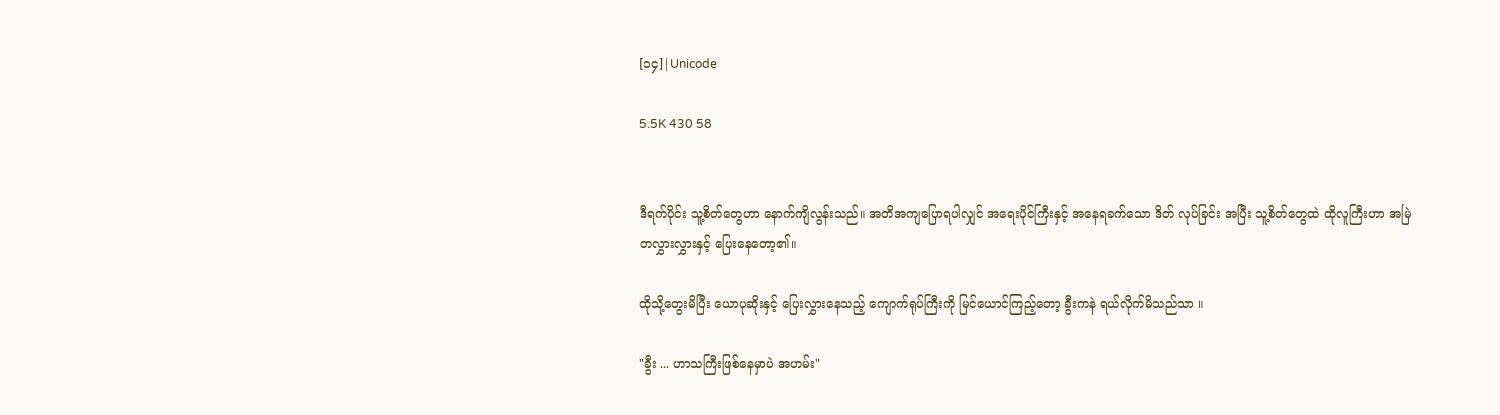[၁၄]|Unicode

5.5K 430 58


ဒီရက်ပိုင်း သူ့စိတ်တွေဟာ နောက်ကျိလွန်းသည်။ အတိအကျပြောရပါလျှင် အရေးပိုင်ကြီးနှင့် အနေရခက်သော ဒိတ် လုပ်ခြင်း အပြီး သူ့စိတ်တွေထဲ ထိုလူကြီးဟာ အမြဲ
တလွှားလွှားနှင့် ပြေးနေတော့၏။

ထိုသို့တွေးမိပြီး ယောပုဆိုးနှင့် ပြေးလွှားနေသည့် ကျောက်ရုပ်ကြီးကို မြင်ယောင်ကြည့်တော့ ခွီးကနဲ ရယ်လိုက်မိသည်သာ ။

"ခွီး ... ဟာသကြီးဖြစ်နေမှာပဲ အဟမ်း"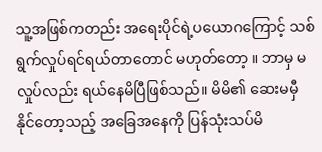သူ့အဖြစ်ကတည်း အရေးပိုင်ရဲ့ပယောဂကြောင့် သစ်ရွက်လှုပ်ရင်ရယ်တာတောင် မဟုတ်တော့ ။ ဘာမှ မလှုပ်လည်း ရယ်နေမိပြီဖြစ်သည်။ မိမိ၏ ဆေးမမှီနိုင်တော့သည့် အခြေအနေကို ပြန်သုံးသပ်မိ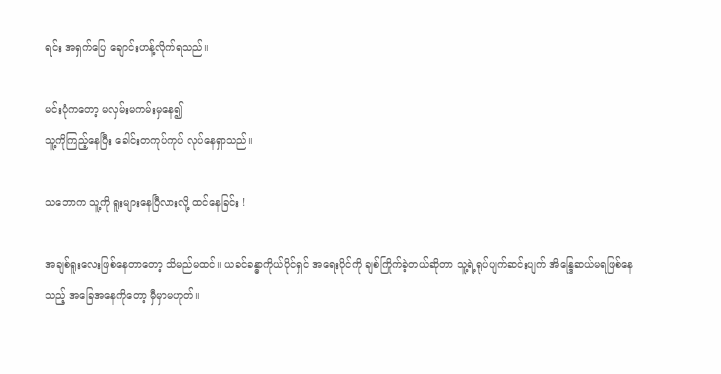ရင်း အရှက်ပြေ ချောင်းဟန့်လိုက်ရသည်။

မင်းပုံကတော့ မလှမ်းမကမ်းမှနေ၍
သူ့ကိုကြည့်နေပြီး ခေါင်းတကုပ်ကုပ် လုပ်နေရှာသည်။

သဘောက သူ့ကို ရူးများနေပြီလားလို့ ထင်နေခြင်း !

အချစ်ရူးလေးဖြစ်နေတာတော့ သိမည်မထင်။ ယခင်ခန္ဓာကိုယ်ပိုင်ရှင် အရေးပိုင်ကို ချစ်ကြိုက်ခဲ့တယ်ဆိုတာ သူ့ရဲ့ရုပ်ပျက်ဆင်းပျက် အိန္ဒြေဆယ်မရဖြစ်နေ
သည့် အခြေအနေကိုတော့ မှီမှာမဟုတ်။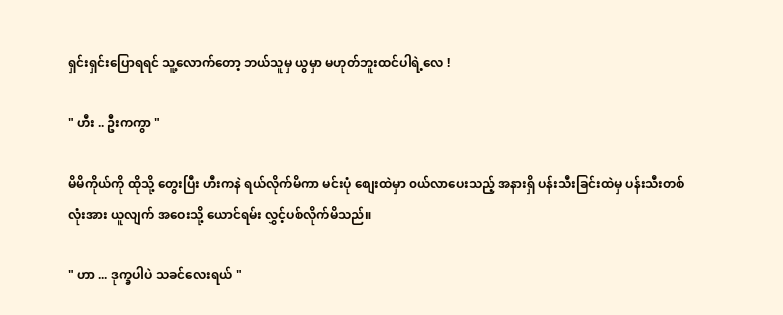ရှင်းရှင်းပြောရရင် သူ့လောက်တော့ ဘယ်သူမှ ယွမှာ မဟုတ်ဘူးထင်ပါရဲ့လေ !

" ဟီး .. ဦးကကွာ "

မိမိကိုယ်ကို ထိုသို့ တွေးပြီး ဟီးကနဲ ရယ်လိုက်မိကာ မင်းပုံ စျေးထဲမှာ ၀ယ်လာပေးသည့် အနားရှိ ပန်းသီးခြင်းထဲမှ ပန်းသီးတစ်လုံးအား ယူလျက် အဝေးသို့ ယောင်ရမ်း လွှင့်ပစ်လိုက်မိသည်။

" ဟာ ... ဒုက္ခပါပဲ သခင်လေးရယ် "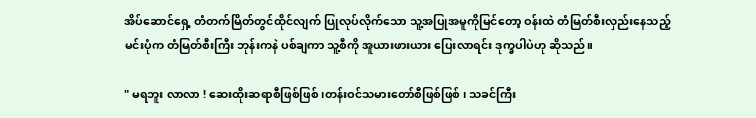အိပ်ဆောင်ရှေ့ တံတက်မြိတ်တွင်ထိုင်လျက် ပြုလုပ်လိုက်သော သူ့အပြုအမူကိုမြင်တော့ ဝန်းထဲ တံမြတ်စီးလှည်းနေသည့် မင်းပုံက တံမြတ်စီးကြီး ဘုန်းကနဲ ပစ်ချကာ သူ့စီကို အူယားဖားယား ပြေးလာရင်း ဒုက္ခပါပဲဟု ဆိုသည်။

" မရဘူး လာလာ ! ဆေးထိုးဆရာစီဖြစ်ဖြစ် ၊တန်းဝင်သမားတော်စီဖြစ်ဖြစ် ၊ သခင်ကြီး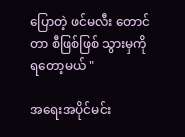ပြောတဲ့ ဖင်မလီး တောင်တာ စီဖြစ်ဖြစ် သွားမှကို ရတော့မယ် "

အရေးအပိုင်မင်း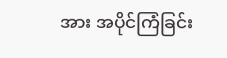အား အပိုင်ကြံခြင်း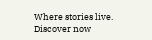Where stories live. Discover now